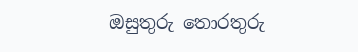ඔසුතුරු ‌තොරතුරු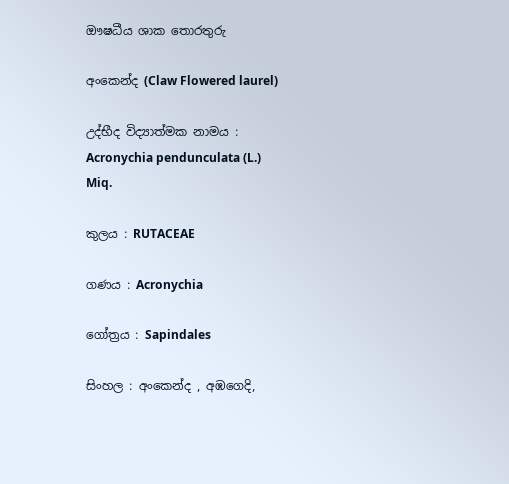ඖෂධීය ශාක තොරතුරු

අංකෙන්ද (Claw Flowered laurel)

උද්භීද විද්‍යාත්මක නාමය : Acronychia pendunculata (L.) Miq.

කුලය : RUTACEAE

ගණය : Acronychia

ගෝත්‍රය : Sapindales

සිංහල : අංකෙන්ද , අඹගෙදි,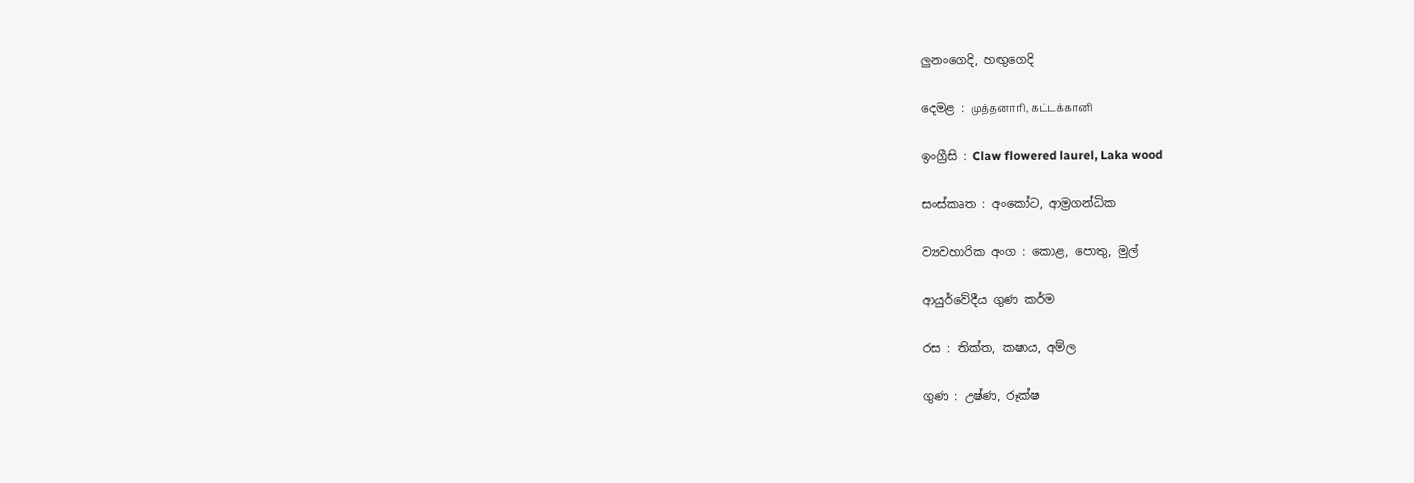ලුනංගෙදි, හඟුගෙදි

දෙමළ : முத்தனாரி, கட்டக்கானி

ඉංග්‍රීසි : Claw flowered laurel, Laka wood

සංස්කෘත : අංකෝට, ආම්‍රගන්ධික

ව්‍යවහාරික අංග : කොළ, පොතු, මුල්

ආයුර්වේදීය ගුණ කර්ම

රස : තික්ත, කෂාය, අම්ල

ගුණ : උෂ්ණ, රූක්ෂ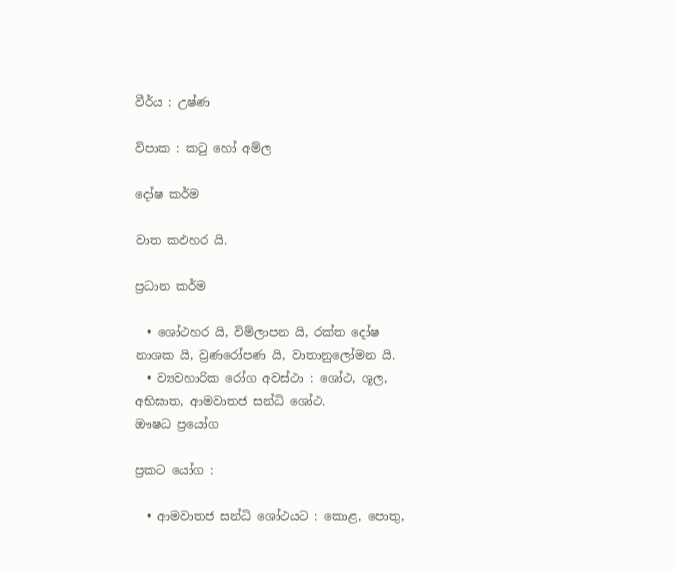වීර්ය : උෂ්ණ

විපාක : කටු හෝ අම්ල

දෝෂ කර්ම

වාත කඵහර යි.

ප්‍රධාන කර්ම

  • ශෝථහර යි, විම්ලාපන යි, රක්ත දෝෂ නාශක යි, ව්‍රණරෝපණ යි, වාතානුලෝමන යි.
  • ව්‍යවහාරික රෝග අවස්ථා : ශෝථ, ශූල, අභිඝාත, ආමවාතජ සන්ධි ශෝථ.
ඖෂධ ප්‍රයෝග

ප්‍රකට යෝග :

  • ආමවාතජ සන්ධි ශෝථයට : කොළ, පොතු,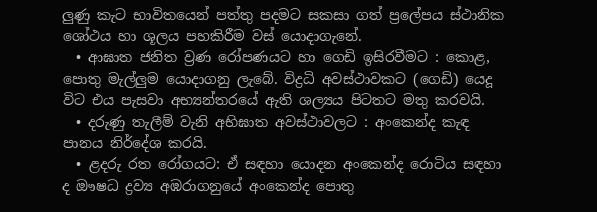ලුණු කැට භාවිතයෙන් පත්තු පදමට සකසා ගත් ප්‍රලේපය ස්ථානික ශෝථය හා ශූලය පහකිරීම වස් යොදාගැනේ.
  • ආඝාත ජනිත ව්‍රණ රෝපණයට හා ගෙඩි ඉසිරවීමට : කොළ, පොතු මැල්ලුම යොදාගනු ලැබේ. විද්‍රධි අවස්ථාවකට (ගෙඩි) යෙදූ විට එය පැසවා අභ්‍යන්තරයේ ඇති ශල්‍යය පිටතට මතු කරවයි.
  • දරුණු තැලීම් වැනි අභිඝාත අවස්ථාවලට : අංකෙන්ද කැඳ පානය නිර්දේශ කරයි.
  • ළදරු රත රෝගයට: ඒ සඳහා යොදන අංකෙන්ද රොටිය සඳහා ද ඖෂධ ද්‍රව්‍ය අඹරාගනුයේ අංකෙන්ද පොතු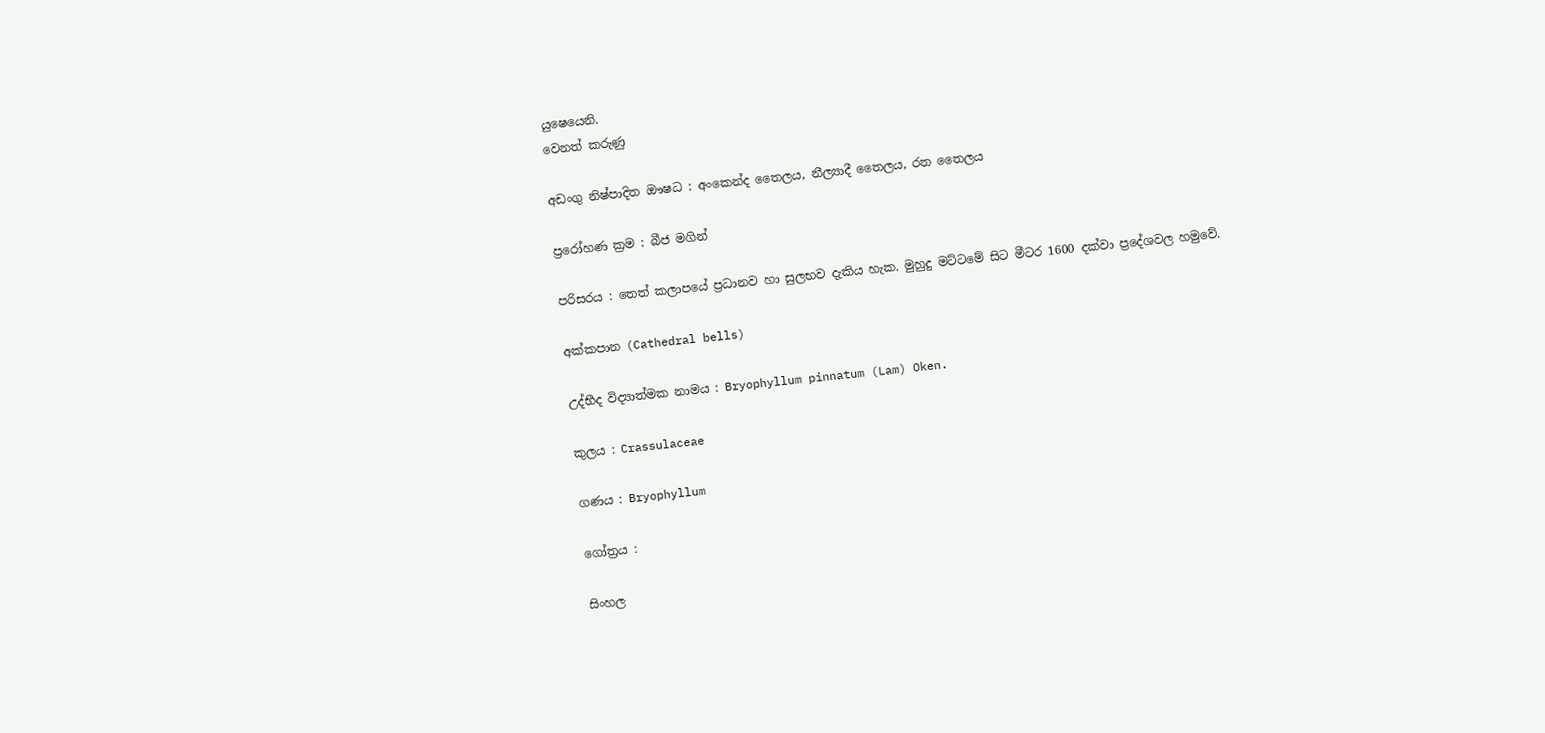යුෂෙයෙනි.
වෙනත් කරුණු

අඩංගු නිෂ්පාදිත ඖෂධ : අංකෙන්ද තෛලය, නීල්‍යාදී තෛලය, රත තෛලය

ප්‍රරෝහණ ක්‍රම : බීජ මගින්

පරිසරය : තෙත් කලාපයේ ප්‍රධානව හා සුලභව දැකිය හැක. මුහුදු මට්ටමේ සිට මීටර 1600 දක්වා ප්‍රදේශවල හමුවේ.

අක්කපාන (Cathedral bells)

උද්භීද විද්‍යාත්මක නාමය : Bryophyllum pinnatum (Lam) Oken.

කුලය : Crassulaceae

ගණය : Bryophyllum

ගෝත්‍රය :

සිංහල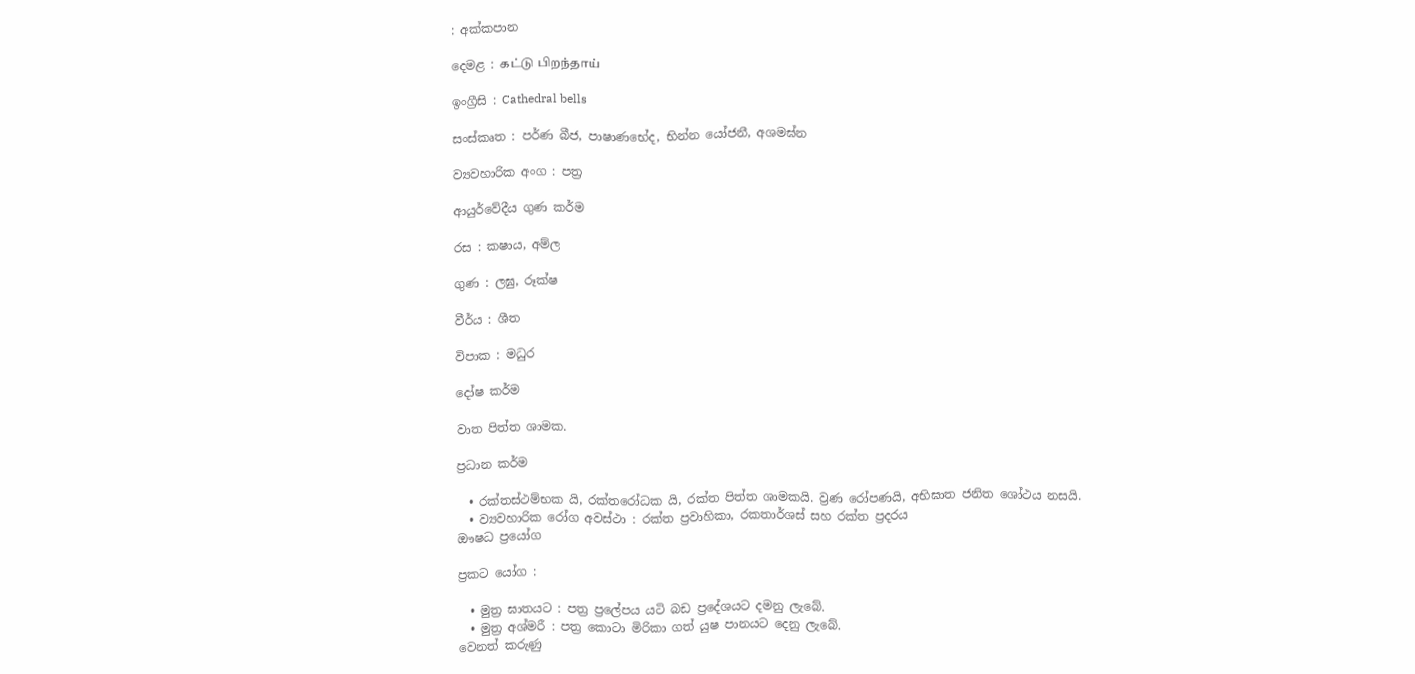: අක්කපාන

දෙමළ : கட்டு பிறந்தாய்

ඉංග්‍රීසි : Cathedral bells

සංස්කෘත : පර්ණ බීජ, පාෂාණභේද, භින්න යෝජනී, අශමඝ්න

ව්‍යවහාරික අංග : පත්‍ර

ආයුර්වේදීය ගුණ කර්ම

රස : කෂාය, අම්ල

ගුණ : ලඝු, රූක්ෂ

වීර්ය : ශීත

විපාක : මධුර

දෝෂ කර්ම

වාත පිත්ත ශාමක.

ප්‍රධාන කර්ම

  • රක්තස්ථම්භක යි, රක්තරෝධක යි, රක්ත පිත්ත ශාමකයි. ව්‍රණ රෝපණයි, අභිඝාත ජනිත ශෝථය නසයි.
  • ව්‍යවහාරික රෝග අවස්ථා : රක්ත ප්‍රවාහිකා, රකතාර්ශස් සහ රක්ත ප්‍රදරය
ඖෂධ ප්‍රයෝග

ප්‍රකට යෝග :

  • මුත්‍ර ඝාතයට : පත්‍ර ප්‍රලේපය යටි බඩ ප්‍රදේශයට දමනු ලැබේ.
  • මුත්‍ර අශ්මරී : පත්‍ර කොටා මිරිකා ගත් යුෂ පානයට දෙනු ලැබේ.
වෙනත් කරුණු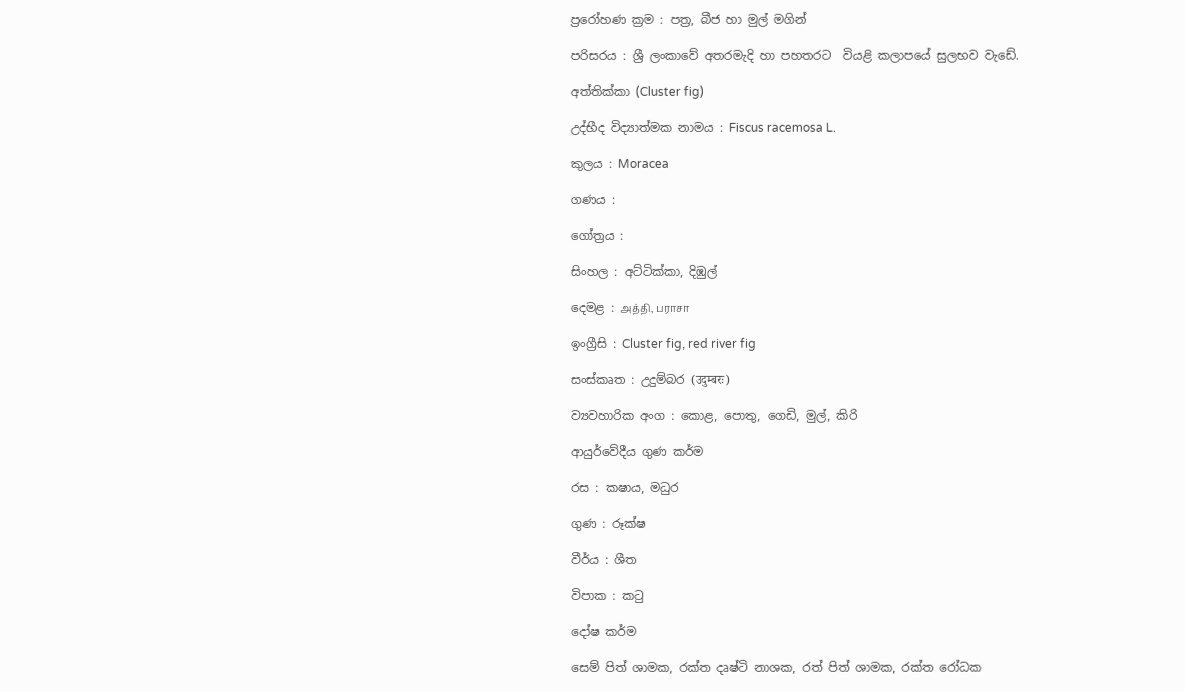ප්‍රරෝහණ ක්‍රම : පත්‍ර, බීජ හා මුල් මගින්

පරිසරය : ශ්‍රී ලංකාවේ අතරමැදි හා පහතරට ‌ වියළි කලාපයේ සුලභව වැඩේ.

අත්තික්කා (Cluster fig)

උද්භීද විද්‍යාත්මක නාමය : Fiscus racemosa L.

කුලය : Moracea

ගණය :

ගෝත්‍රය :

සිංහල : අට්ටික්කා, දිඹුල්

දෙමළ : அத்தி, பராசா

ඉංග්‍රීසි : Cluster fig, red river fig

සංස්කෘත : උදුම්බර (उदुम्बरः)

ව්‍යවහාරික අංග : කොළ, පොතු, ගෙඩි, මුල්, කිරි

ආයුර්වේදීය ගුණ කර්ම

රස : කෂාය, මධුර

ගුණ : රූක්ෂ

වීර්ය : ශීත

විපාක : කටු

දෝෂ කර්ම

සෙම් පිත් ශාමක, රක්ත දෘෂ්ටි නාශක, රත් පිත් ශාමක, රක්ත රෝධක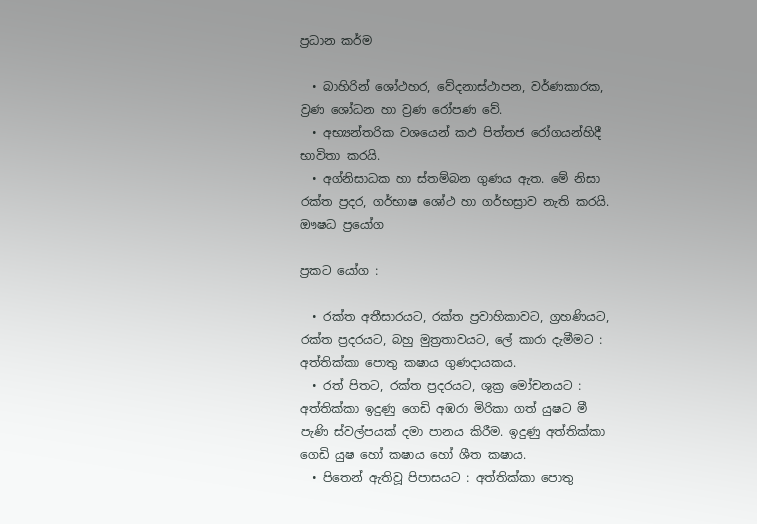ප්‍රධාන කර්ම

  • බාහිරින් ශෝථහර, වේදනාස්ථාපන, වර්ණකාරක, ව්‍රණ ශෝධන හා ව්‍රණ රෝපණ වේ.
  • අභ්‍යන්තරික වශයෙන් කඵ පිත්තජ රෝගයන්හිදී භාවිතා කරයි.
  • අග්නිසාධක හා ස්තම්බන ගුණය ඇත. මේ නිසා රක්ත ප්‍රදර, ගර්භාෂ ශෝථ හා ගර්භස්‍රාව නැති කරයි.
ඖෂධ ප්‍රයෝග

ප්‍රකට යෝග :

  • රක්ත අතීසාරයට, රක්ත ප්‍රවාහිකාවට, ග්‍රහණියට, රක්ත ප්‍රදරයට, බහු මුත්‍රතාවයට, ලේ කාරා දැමීමට : අත්තික්කා පොතු කෂාය ගුණදායකය.
  • රත් පිතට, රක්ත ප්‍රදරයට, ශුක්‍ර මෝචනයට : අත්තික්කා ඉදුණු ගෙඩි අඹරා මිරිකා ගත් යුෂට මී පැණි ස්වල්පයක් දමා පානය කිරීම. ඉදුණු අත්තික්කා ගෙඩි යුෂ හෝ කෂාය හෝ ශීත කෂාය.
  • පිතෙන් ඇතිවූ පිපාසයට : අත්තික්කා පොතු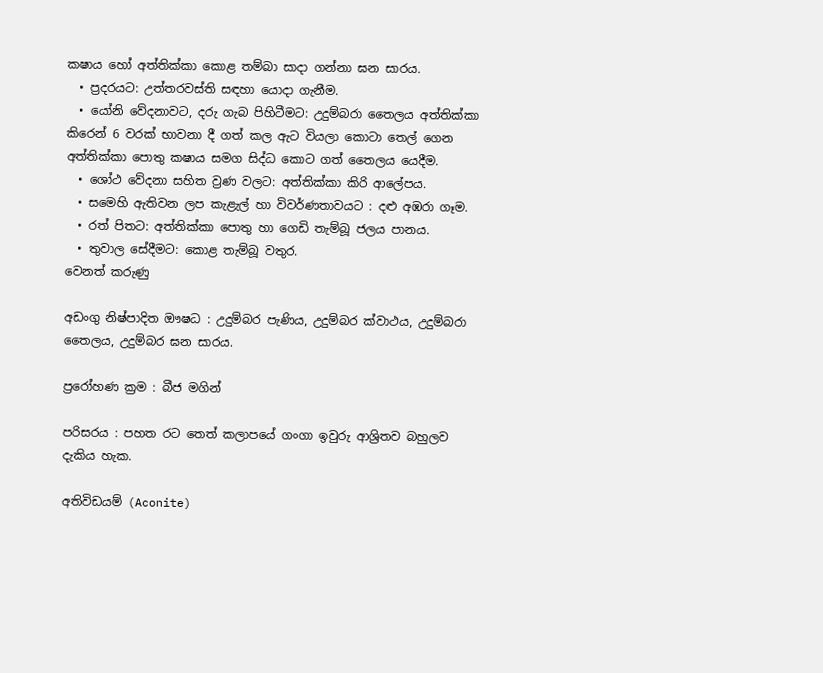කෂාය හෝ අත්තික්කා ‌කොළ තම්බා සාදා ගන්නා ඝන සාරය.
  • ප්‍රදරයට: උත්තරවස්ති සඳහා යොදා ගැනීම.
  • යෝනි වේදනාවට, දරු ගැබ පිහිටීමට: උදුම්බරා තෛලය අත්තික්කා කිරෙන් 6 වරක් භාවනා දී ගත් කල ඇට වියලා කොටා තෙල් ගෙන අත්තික්කා පොතු කෂාය සමග සිද්ධ කොට ගත් තෛලය යෙදීම.
  • ශෝථ වේදනා සහිත ව්‍රණ වලට: අත්තික්කා කිරි ආලේපය.
  • සමෙහි ඇතිවන ලප කැළැල් හා විවර්ණතාවයට : දළු අඹරා ගෑම.
  • රත් පිතට: අත්තික්කා පොතු හා ගෙඩි තැම්බූ ජලය පානය.
  • තුවාල සේදීමට: කොළ තැම්බූ වතුර.
වෙනත් කරුණු

අඩංගු නිෂ්පාදිත ඖෂධ : උදුම්බර පැණිය, උදුම්බර ක්වාථය, උදුම්බරා තෛලය, උදුම්බර ඝන සාරය.

ප්‍රරෝහණ ක්‍රම : බීජ මගින්

පරිසරය : පහත රට තෙත් කලාපයේ ගංගා ඉවුරු ආශ්‍රිතව බහුලව දැකිය හැක.

අතිවිඩයම් (Aconite)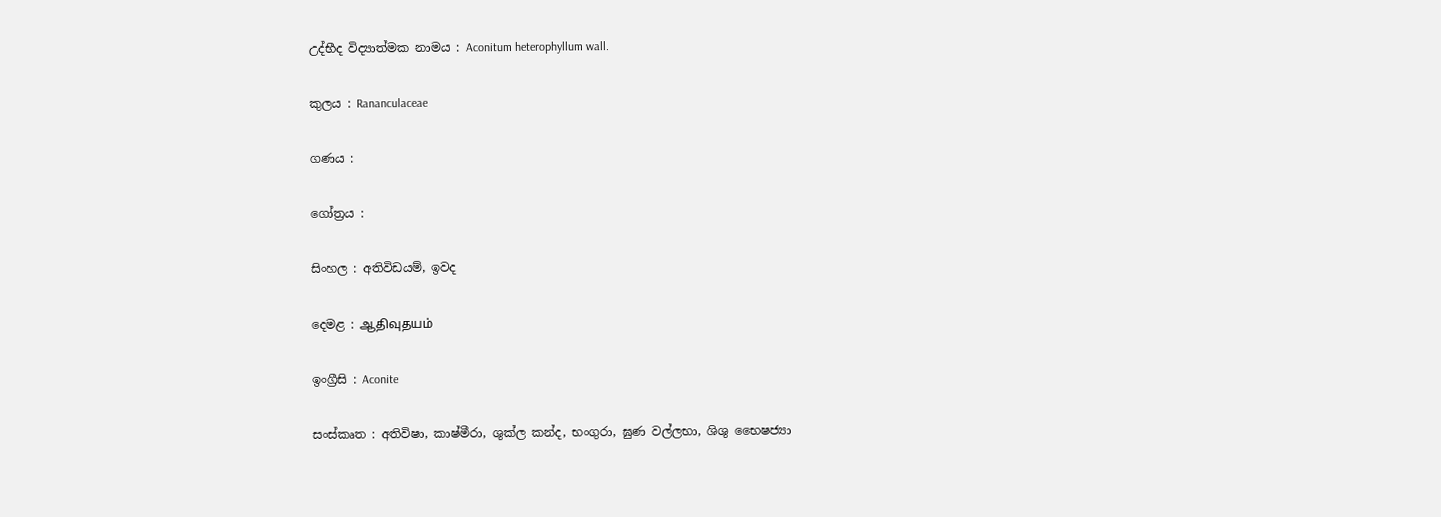උද්භීද විද්‍යාත්මක නාමය : Aconitum heterophyllum wall.

කුලය : Rananculaceae

ගණය :

ගෝත්‍රය :

සිංහල : අතිවිඩයම්, ඉවද

දෙමළ : ஆதிவுதயம்

ඉංග්‍රීසි : Aconite

සංස්කෘත : අතිවිෂා, කාෂ්මීරා, ශුක්ල කන්ද, භංගුරා, ඝුණ වල්ලභා, ශිශු ‌භෛෂජ්‍යා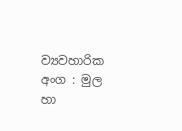ව්‍යවහාරික අංග : මුල හා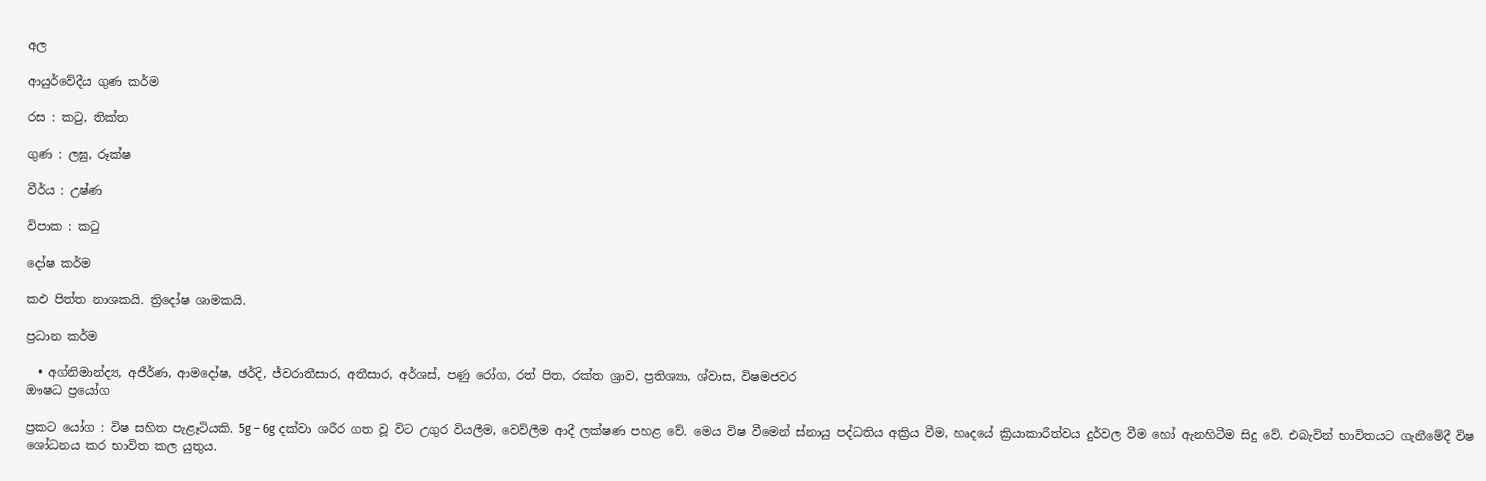අල

ආයුර්වේදීය ගුණ කර්ම

රස : කටු, තික්ත

ගුණ : ලඝු, රූක්ෂ

වීර්ය : උෂ්ණ

විපාක : කටු

දෝෂ කර්ම

කඵ පිත්ත නාශකයි. ත්‍රිදෝෂ ශාමකයි.

ප්‍රධාන කර්ම

  • අග්නිමාන්ද්‍ය, අජීර්ණ, ආමදෝෂ, ඡර්දි, ජ්වරාතීසාර, අතීසාර, අර්ශස්, පණු රෝග, රත් පිත, රක්ත ශ්‍රාව, ප්‍රතිශ්‍යා, ශ්වාස, විෂමජවර
ඖෂධ ප්‍රයෝග

ප්‍රකට යෝග : විෂ සහිත පැළෑටියකි. 5g – 6g දක්වා ශරීර ගත වූ විට උගුර වියලීම, වෙව්ලීම ආදී ලක්ෂණ පහළ වේ. මෙය විෂ වීමෙන් ස්නායු පද්ධතිය අක්‍රිය වීම, හෘදයේ ක්‍රියාකාරීත්වය දුර්වල වීම හෝ ඇනහිටීම සිදු වේ. එබැවින් භාවිතයට ගැනීමේදී විෂ ශෝධනය කර භාවිත කල යුතුය.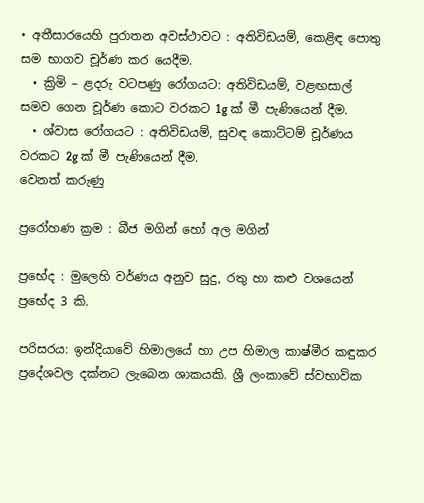• අතීසාරයෙහි පුරාතන අවස්ථාවට : අතිවිඩයම්, කෙළිඳ පොතු සම භාගව චූර්ණ කර යෙදීම.
  • ක්‍රිමි – ළදරු වටපණු රෝගයට: අතිවිඩයම්, වළඟසාල් සමව ගෙන චූර්ණ කොට වරකට 1g ක් මී පැණියෙන් දීම.
  • ශ්වාස රෝගයට : අතිවිඩයම්, සුවඳ කොට්ටම් චූර්ණය වරකට 2g ක් මී පැණියෙන් දීම.
වෙනත් කරුණු

ප්‍රරෝහණ ක්‍රම : බීජ මගින් හෝ අල මගින්

ප්‍රභේද : මුලෙහි වර්ණය අනුව සුදු, රතු හා කළු වශයෙන් ප්‍රභේද 3 කි.

පරිසරය: ඉන්දියාවේ හිමාලයේ හා උප හිමාල කාෂ්මීර කඳුකර ප්‍රදේශවල දක්නට ලැබෙන ශාකයකි. ශ්‍රී ලංකාවේ ස්වභාවික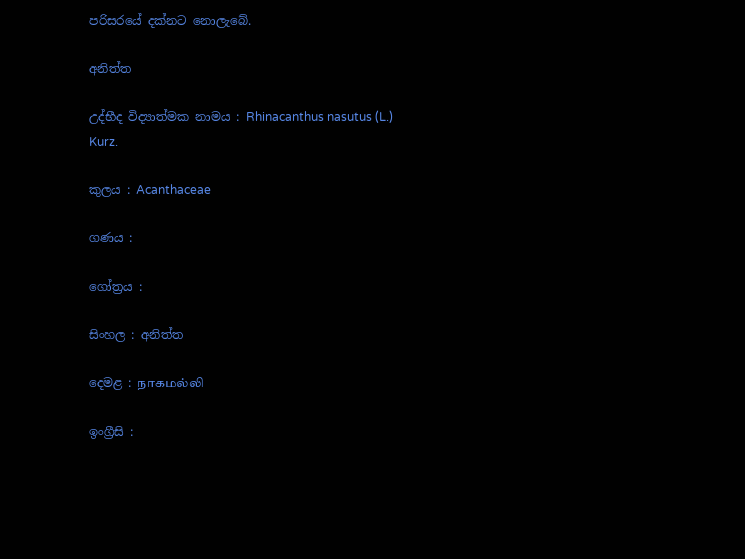පරිසරයේ දක්නට නොලැබේ.

අනිත්ත

උද්භීද විද්‍යාත්මක නාමය : Rhinacanthus nasutus (L.) Kurz.

කුලය : Acanthaceae

ගණය :

ගෝත්‍රය :

සිංහල : අනිත්ත

දෙමළ : நாகமல்லி

ඉංග්‍රීසි :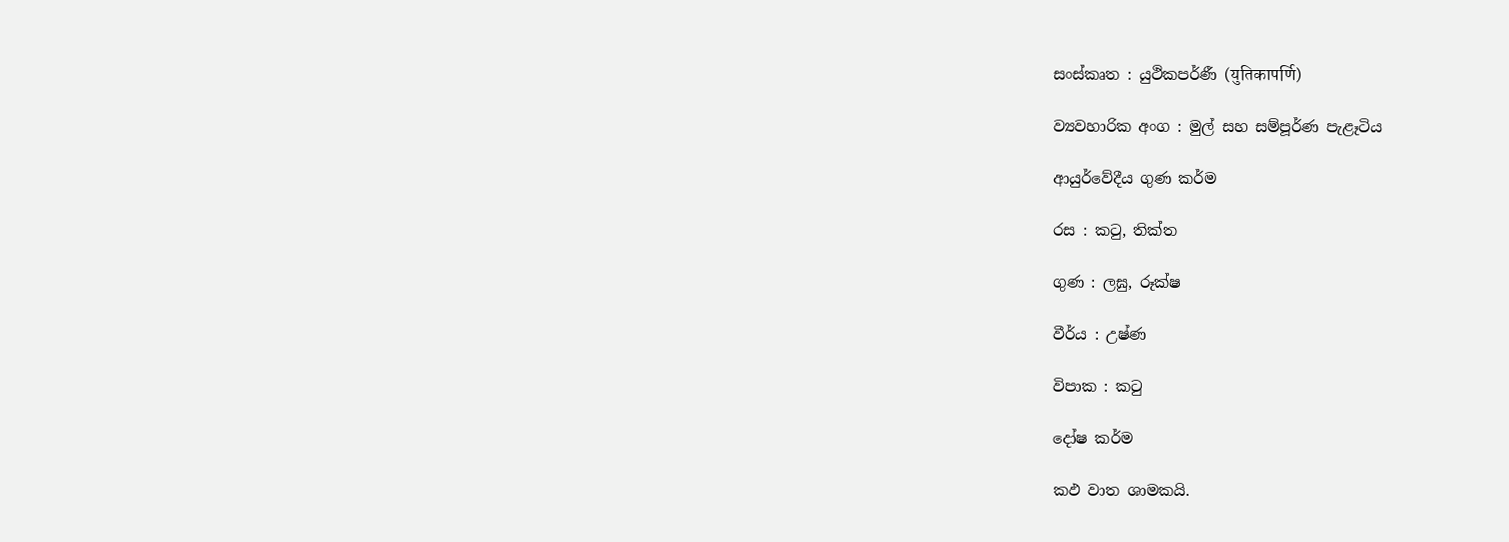සංස්කෘත : යුථිකපර්ණී (युतिकापर्णि)

ව්‍යවහාරික අංග : මුල් සහ සම්පූර්ණ පැළෑටිය

ආයුර්වේදීය ගුණ කර්ම

රස : කටු, තික්ත

ගුණ : ලඝු, රූක්ෂ

වීර්ය : උෂ්ණ

විපාක : කටු

දෝෂ කර්ම

කඵ වාත ශාමකයි.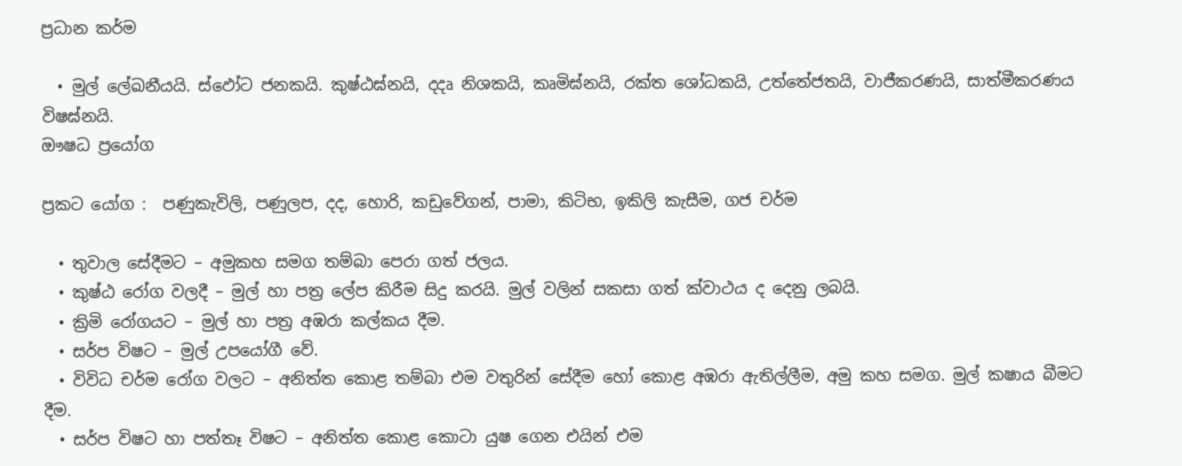ප්‍රධාන කර්ම

  • මුල් ලේඛනීයයි. ස්ඵෝට ජනකයි. කුෂ්ඨඝ්නයි, දදෘ නිශකයි, කෘමිඝ්නයි, රක්ත ශෝධකයි, උත්තේජතයි, වාජීකරණයි, සාත්මීකරණය විෂඝ්නයි.
ඖෂධ ප්‍රයෝග

ප්‍රකට යෝග :  පණුකැවිලි, පණුලප, දද, හොරි, කඩුවේගන්, පාමා, කිටිභ, ඉකිලි කැසීම, ගජ චර්ම

  • තුවාල සේදීමට – අමුකහ සමග තම්බා පෙරා ගත් ජලය.
  • කුෂ්ඨ රෝග වලදී – මුල් හා පත්‍ර ලේප කිරීම සිදු කරයි. මුල් වලින් සකසා ගත් ක්වාථය ද දෙනු ලබයි.
  • ක්‍රිමි රෝගයට – මුල් හා පත්‍ර අඹරා කල්කය දීම.
  • සර්ප විෂට – මුල් උපයෝගී වේ.
  • විවිධ චර්ම රෝග වලට – අනිත්ත කොළ තම්බා එම වතුරින් සේදීම හෝ කොළ අඹරා ඇතිල්ලීම, අමු කහ සමග. මුල් කෂාය බීමට දීම.
  • සර්ප විෂට හා පත්තෑ විෂට – අනිත්ත කොළ කොටා යුෂ ගෙන එයින් එම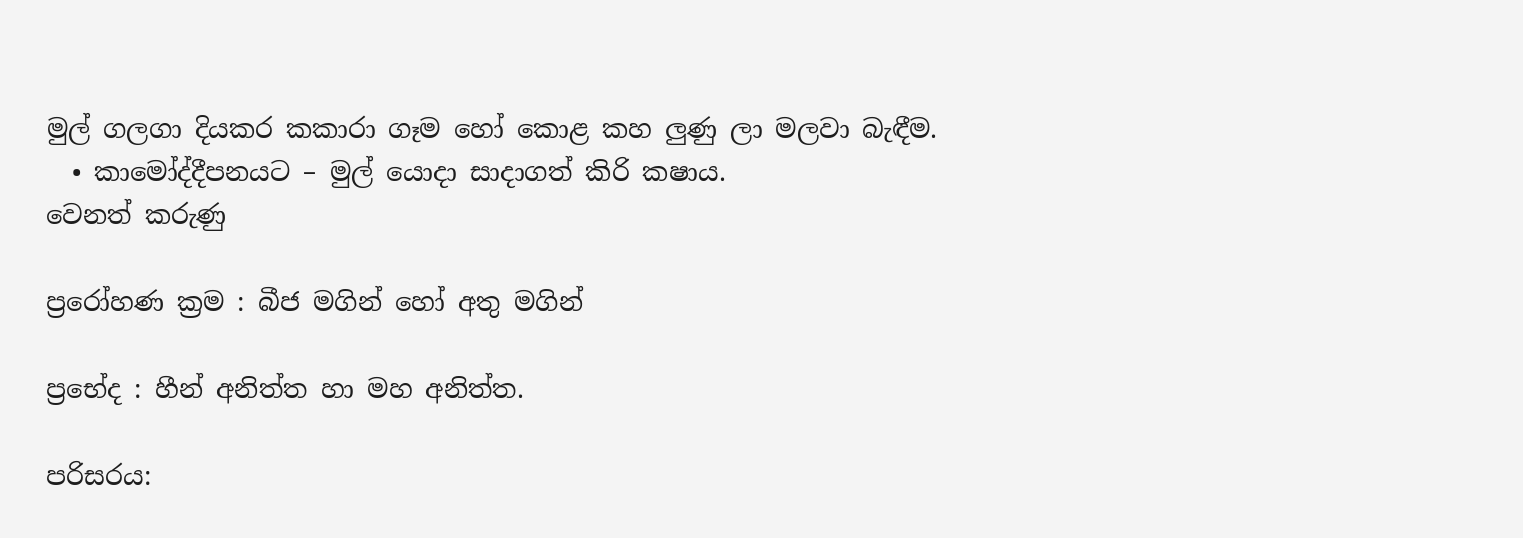මුල් ගලගා දියකර කකාරා ගෑම හෝ කොළ කහ ලුණු ලා මලවා බැඳීම.
  • කාමෝද්දීපනයට – මුල් යොදා සාදාගත් කිරි කෂාය.
වෙනත් කරුණු

ප්‍රරෝහණ ක්‍රම : බීජ මගින් හෝ අතු මගින්

ප්‍රභේද : හීන් අනිත්ත හා මහ අනිත්ත.

පරිසරය: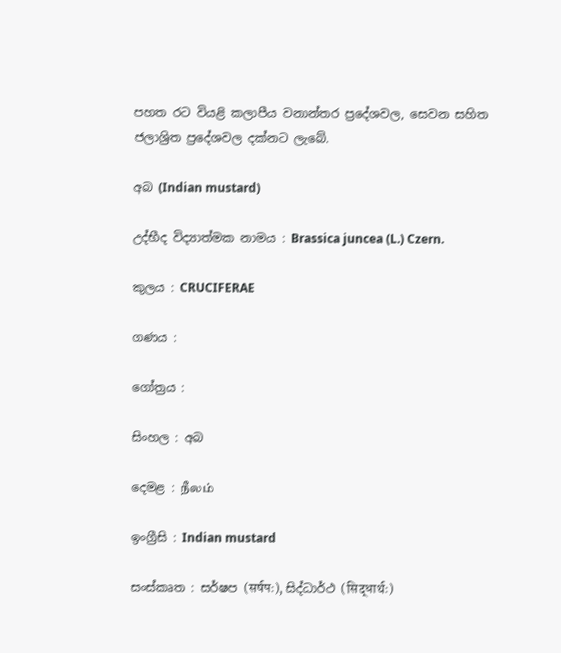පහත රට වියළි කලාපීය වනාන්තර ප්‍රදේශවල, සෙවන සහිත ජලාශ්‍රිත ප්‍රදේශවල දක්නට ලැබේ.

අබ (Indian mustard)

උද්භීද විද්‍යාත්මක නාමය : Brassica juncea (L.) Czern.

කුලය : CRUCIFERAE

ගණය :

ගෝත්‍රය :

සිංහල : අබ

දෙමළ : நீலம்

ඉංග්‍රීසි : Indian mustard

සංස්කෘත : සර්ෂප (सर्षपः), සිද්ධාර්ථ (सिद्धार्थः)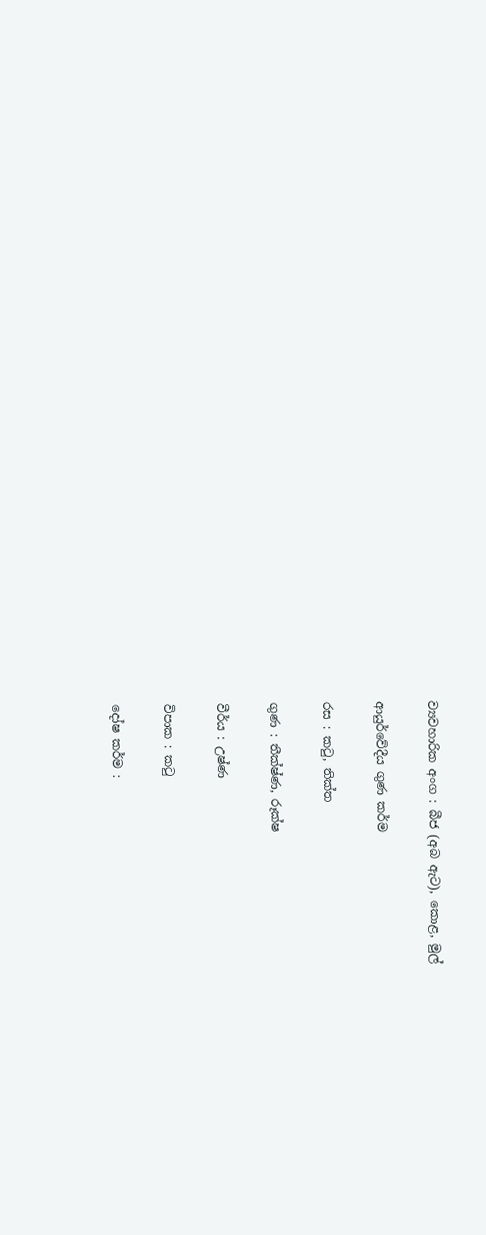ව්‍යවහාරික අංග : බීජ (අබ ඇට), කොළ, මුල්

ආයුර්වේදීය ගුණ කර්ම

රස : කටු, තික්ත

ගුණ : තීක්ෂ්ණ, රූක්ෂ

වීර්ය : උෂ්ණ

විපාක : කටු

දෝෂ කර්ම :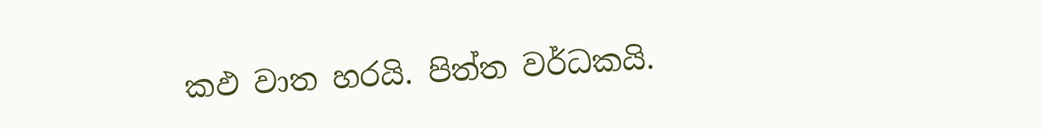කඵ වාත හරයි. පිත්ත වර්ධකයි.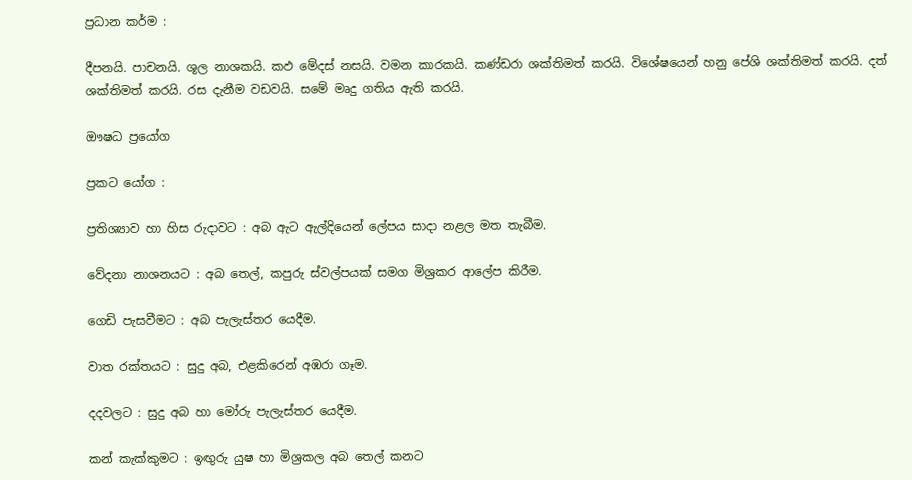ප්‍රධාන කර්ම :

දීපනයි. පාචනයි. ශූල නාශකයි. කඵ මේදස් නසයි. වමන කාරකයි. කණ්ඩරා ශක්තිමත් කරයි. විශේෂයෙන් හනු පේශි ශක්තිමත් කරයි. දත් ශක්තිමත් කරයි. රස දැනීම වඩවයි. සමේ මෘදු ගතිය ඇති කරයි.

ඖෂධ ප්‍රයෝග

ප්‍රකට යෝග :

ප්‍රතිශ්‍යාව හා හිස රුදාවට : අබ ඇට ඇල්දියෙන් ලේපය සාදා නළල මත තැබීම.

වේදනා නාශනයට : අබ තෙල්, කපුරු ස්වල්පයක් සමග මිශ්‍රකර ආලේප කිරීම.

ගෙඩි පැසවීමට : අබ පැලැස්තර යෙදීම.

වාත රක්තයට : සුදු අබ, එළකිරෙන් අඹරා ගෑම.

දදවලට : සුදු අබ හා මෝරු පැලැස්තර යෙදීම.

කන් කැක්කුමට : ඉඟුරු යුෂ හා මිශ්‍රකල අබ තෙල් කනට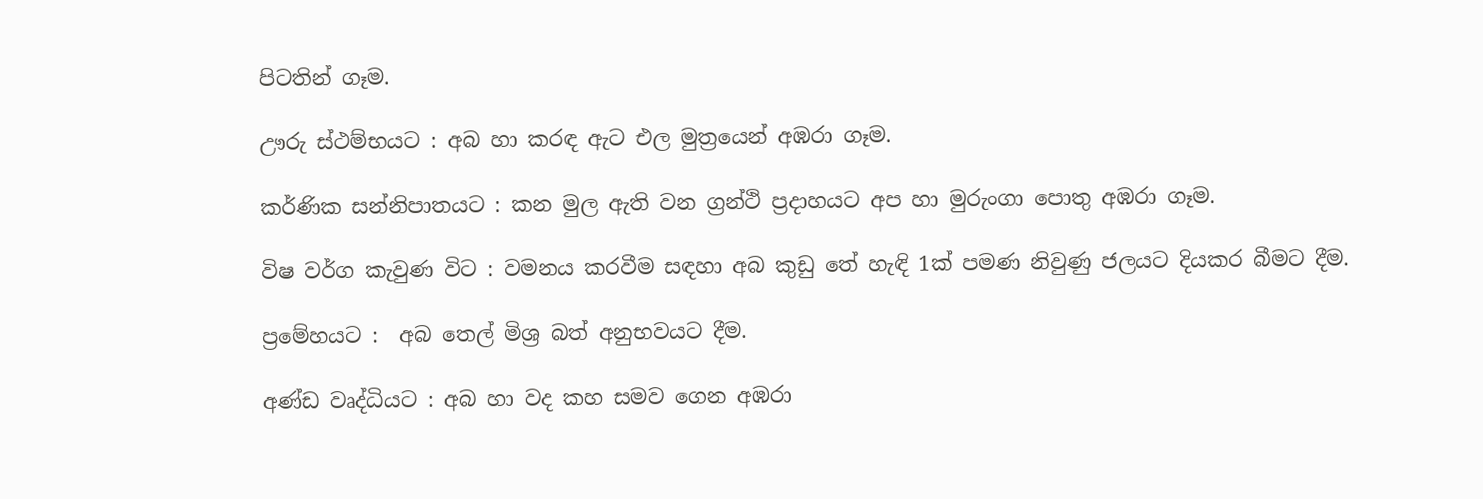පිටතින් ගෑම.

ඌරු ස්ථම්භයට : අබ හා කරඳ ඇට එල මුත්‍රයෙන් අඹරා ගෑම.

කර්ණික සන්නිපාතයට : කන මුල ඇති වන ග්‍රන්ථි ප්‍රදාහයට අප හා මුරුංගා පොතු අඹරා ගෑම.

විෂ වර්ග කැවුණ විට : වමනය කරවීම සඳහා අබ කුඩු තේ හැඳි 1ක් පමණ නිවුණු ජලයට දියකර බීමට දීම.

ප්‍රමේහයට :  අබ තෙල් මිශ්‍ර බත් අනුභවයට දීම.

අණ්ඩ වෘද්ධියට : අබ හා වද කහ සමව ගෙන අඹරා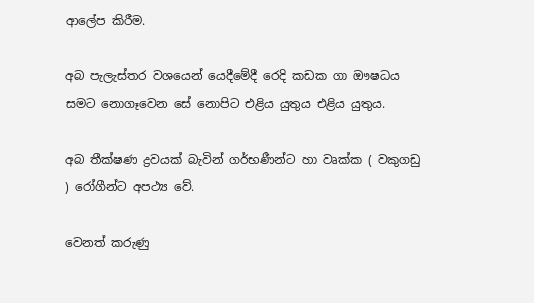ආලේප කිරීම.

අබ පැලැස්තර වශයෙන් යෙදීමේදී රෙදි කඩක ගා ඖෂධය සමට නොගෑවෙන සේ නොපිට එළිය යුතුය එළිය යුතුය.

අබ තීක්ෂණ ද්‍රවයක් බැවින් ගර්භණීන්ට හා වෘක්ක ( වකුගඩු ) රෝගීන්ට අපථ්‍ය වේ.

වෙනත් කරුණු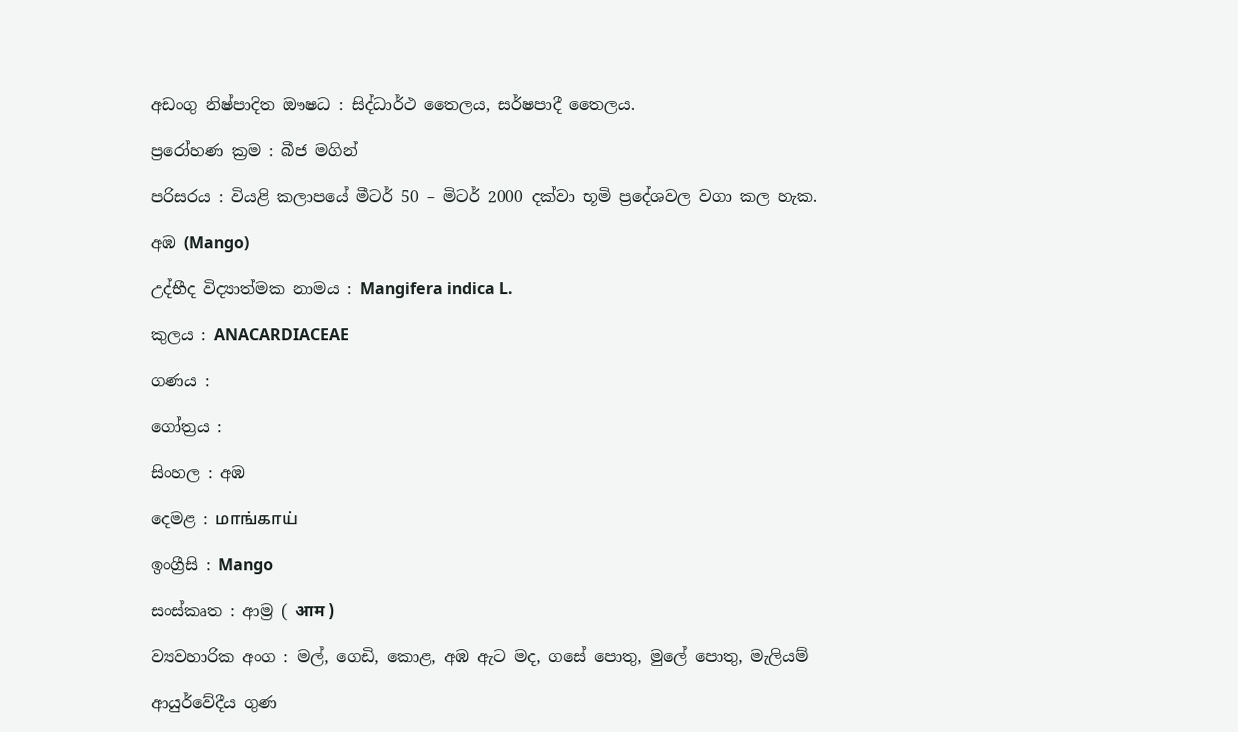අඩංගු නිෂ්පාදිත ඖෂධ : සිද්ධාර්ථ තෛලය, සර්ෂපාදී තෛලය.

ප්‍රරෝහණ ක්‍රම : බීජ මගින්

පරිසරය : වියළි කලාපයේ මීටර් 50 – මිටර් 2000 දක්වා භූමි ප්‍රදේශවල වගා කල හැක.

අඹ (Mango)

උද්භීද විද්‍යාත්මක නාමය : Mangifera indica L.

කුලය : ANACARDIACEAE

ගණය :

ගෝත්‍රය :

සිංහල : අඹ

දෙමළ : மாங்காய்

ඉංග්‍රීසි : Mango

සංස්කෘත : ආම්‍ර ( आम )

ව්‍යවහාරික අංග : මල්, ගෙඩි, කොළ, අඹ ඇට මද, ගසේ පොතු, මුලේ පොතු, මැලියම්

ආයුර්වේදීය ගුණ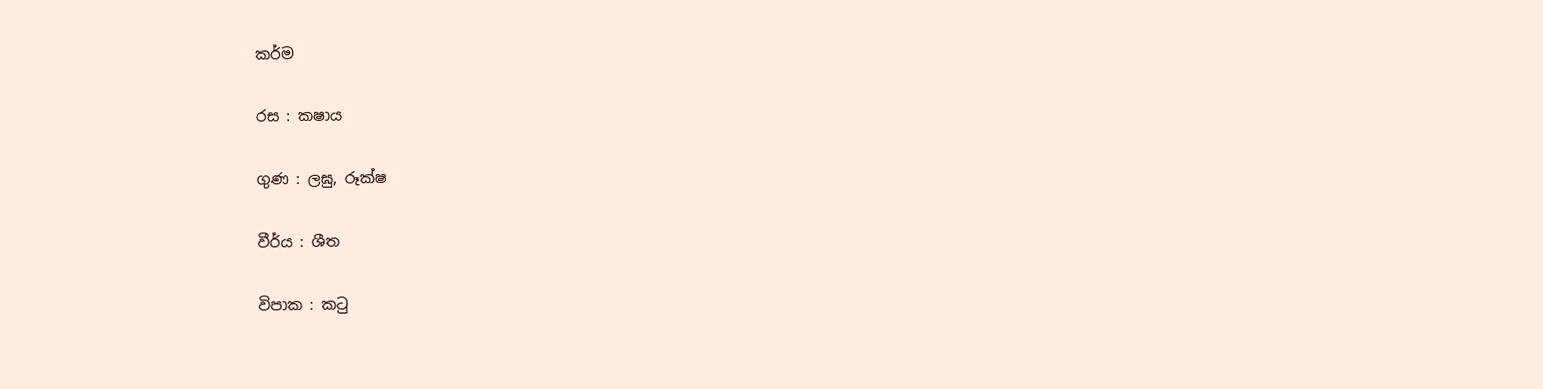කර්ම

රස : කෂාය

ගුණ : ලඝු, රූක්ෂ

වීර්ය : ශීත

විපාක : කටු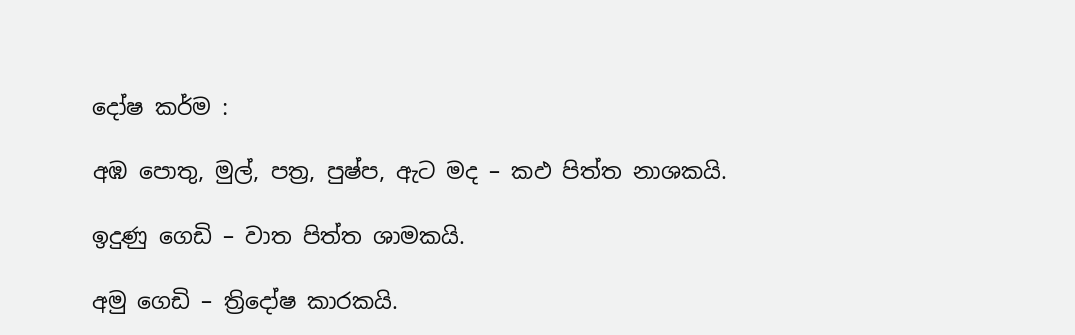දෝෂ කර්ම :

අඹ පොතු, මුල්, පත්‍ර, පුෂ්ප, ඇට මද – කඵ පිත්ත නාශකයි.

ඉදුණු ගෙඩි – වාත පිත්ත ශාමකයි.

අමු ගෙඩි – ත්‍රිදෝෂ කාරකයි.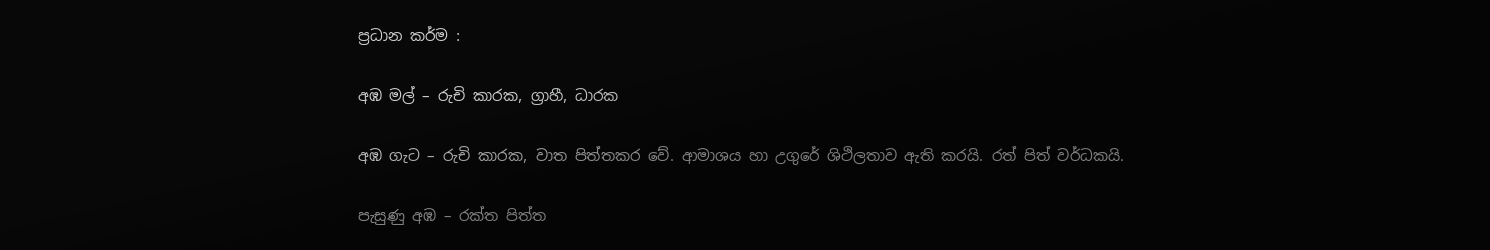ප්‍රධාන කර්ම :

අඹ මල් – රුචි කාරක, ග්‍රාහී, ධාරක

අඹ ගැට – රුචි කාරක, වාත පිත්තකර වේ. ආමාශය හා උගුරේ ශිථිලතාව ඇති කරයි. රත් පිත් වර්ධකයි.

පැසුණු අඹ – රක්ත පිත්ත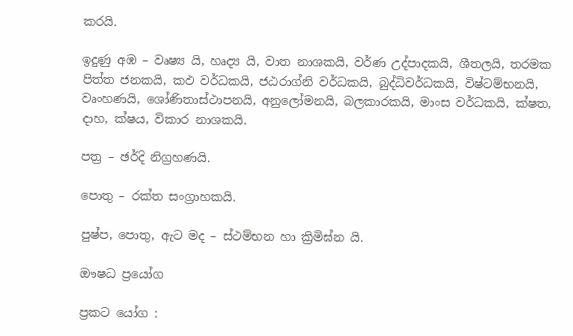කරයි.

ඉදුණු අඹ – වෘෂ්‍ය යි, හෘද්‍ය යි, වාත නාශකයි, වර්ණ උද්පාදකයි, ශීතලයි, තරමක පිත්ත ජනකයි, කඵ වර්ධකයි, ජඨරාග්නි වර්ධකයි, බුද්ධිවර්ධකයි, විෂ්ටම්භනයි, වෘංහණයි, ශෝණිතාස්ථාපනයි, අනුලෝමනයි, බලකාරකයි, මාංස වර්ධකයි, ක්ෂත, දාහ, ක්ෂය, විකාර නාශකයි.

පත්‍ර – ඡර්දි නිග්‍රහණයි.

පොතු – රක්ත සංග්‍රාහකයි.

පුෂ්ප, පොතු, ඇට මද – ස්ථම්භන හා ක්‍රිමිඝ්න යි.

ඖෂධ ප්‍රයෝග

ප්‍රකට යෝග :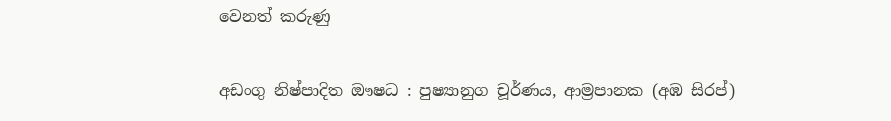වෙනත් කරුණු

අඩංගු නිෂ්පාදිත ඖෂධ : පුෂ්‍යානුග චූර්ණය, ආම්‍රපානක (අඹ සිරප්)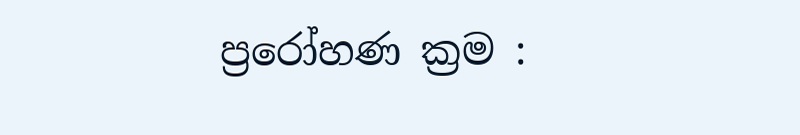ප්‍රරෝහණ ක්‍රම :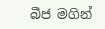බීජ මගින්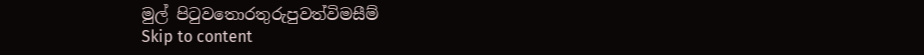මුල් පිටුවතොරතුරුපුවත්විමසීම්
Skip to content